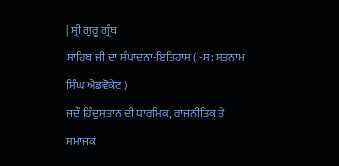| ਸ੍ਰੀ ਗੁਰੂ ਗ੍ਰੰਥ
ਸਾਹਿਬ ਜੀ ਦਾ ਸੰਪਾਦਨਾ-ਇਤਿਹਾਸ ( -ਸ: ਸਤਨਾਮ ਸਿੰਘ ਐਡਵੋਕੇਟ )
ਜਦੌ ਹਿੰਦੁਸਤਾਨ ਦੀ ਧਾਰਮਿਕ, ਰਾਜਨੀਤਿਕ ਤੇ ਸਮਾਜਕ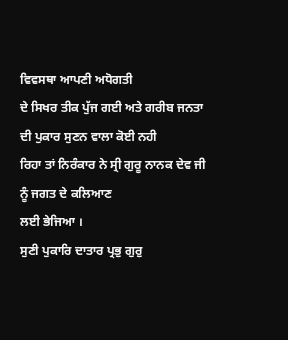ਵਿਵਸਥਾ ਆਪਣੀ ਅਧੋਗਤੀ
ਦੇ ਸਿਖਰ ਤੀਕ ਪੁੱਜ ਗਈ ਅਤੇ ਗਰੀਬ ਜਨਤਾ ਦੀ ਪੁਕਾਰ ਸੁਣਨ ਵਾਲਾ ਕੋਈ ਨਹੀ
ਰਿਹਾ ਤਾਂ ਨਿਰੰਕਾਰ ਨੇ ਸ੍ਰੀ ਗੁਰੂ ਨਾਨਕ ਦੇਵ ਜੀ ਨੂੰ ਜਗਤ ਦੇ ਕਲਿਆਣ
ਲਈ ਭੇਜਿਆ ।
ਸੁਣੀ ਪੁਕਾਰਿ ਦਾਤਾਰ ਪ੍ਰਭੁ ਗੁਰੁ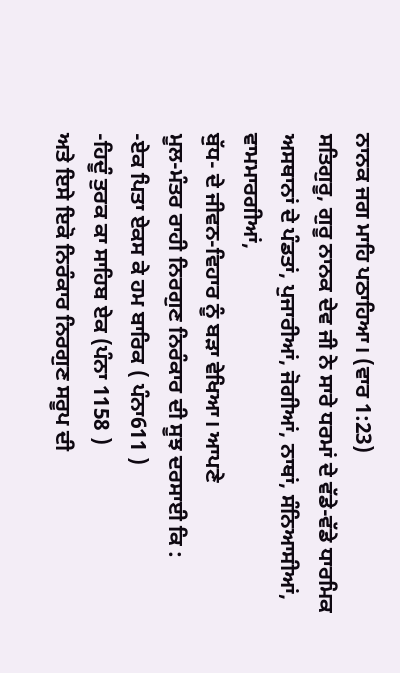ਨਾਨਕ ਜਗ ਮਾਹਿ ਪਠਾਹਿਆ। (ਵਾਰ 1:23)
ਸਤਿਗੁਰੂ, ਗੁਰੂ ਨਾਨਕ ਦੇਵ ਜੀ ਨੇ ਸਾਰੇ ਧਰਮਾਂ ਦੇ ਵੱਡੇ-ਵੱਡੇ ਧਾਰਮਿਕ
ਅਸਥਾਨਾਂ ਦੇ ਪੰਡਤਾਂ, ਪੁਜਾਰੀਆਂ, ਜੋਗੀਆਂ, ਨਾਥਾਂ, ਸੰਨਿਆਸੀਆਂ, ਵਾਮਮਾਰਗੀਆਂ,
ਬੁੱਧ- ਦੇ ਜੀਵਨ-ਵਿਹਾਰ ਨੂੰ ਬੜਾ ਵੇਖਿਆ। ਆਪਣੇ
ਮੂਲ-ਮੰਤਰ ਰਾਹੀ ਨਿਰਗੁਣ ਨਿਰੰਕਾਰ ਦੀ ਸੂਝ ਦਰਸਾਈ ਕਿ :
-ਏਕ ਪਿਤਾ ਏਕਸ ਕੇ ਹਮ ਬਾਰਿਕ ( ਪੰਨਾ611 )
-ਹਿਦੂੰ ਤੁਰਕ ਕਾ ਸਾਹਿਬ ਏਕ (ਪੰਨਾ 1158 )
ਅਤੇ ਇਸੇ ਇਕੋ ਨਿਰੰਕਾਰ ਨਿਰਗੁਣ ਸਰੂਪ ਦੀ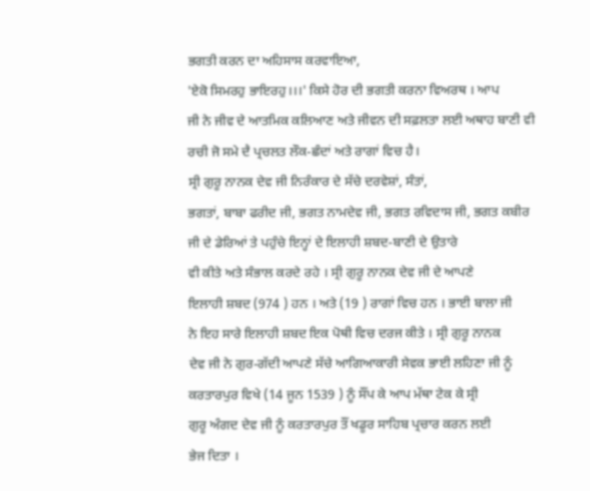ਭਗਤੀ ਕਰਨ ਦਾ ਅਹਿਸਾਸ ਕਰਵਾਇਆ,
'ਏਕੋ ਸਿਮਰਹੁ ਭਾਇਰਹੁ।।।' ਕਿਸੇ ਹੋਰ ਦੀ ਭਗਤੀ ਕਰਨਾ ਵਿਅਰਥ । ਆਪ
ਜੀ ਨੇ ਜੀਵ ਦੇ ਆਤਮਿਕ ਕਲਿਆਣ ਅਤੇ ਜੀਵਨ ਦੀ ਸਫ਼ਲਤਾ ਲਈ ਅਥਾਹ ਬਾਣੀ ਵੀ
ਰਚੀ ਜੋ ਸਮੇ ਦੈ ਪ੍ਰਚਲਤ ਲੌਕ-ਛੰਦਾਂ ਅਤੇ ਰਾਗਾਂ ਵਿਚ ਹੈ।
ਸ੍ਰੀ ਗੁਰੂ ਨਾਨਕ ਦੇਵ ਜੀ ਨਿਰੰਕਾਰ ਦੇ ਸੱਚੇ ਦਰਵੇਸ਼ਾਂ, ਸੰਤਾਂ,
ਭਗਤਾਂ, ਬਾਬਾ ਫਰੀਦ ਜੀ, ਭਗਤ ਨਾਮਦੇਵ ਜੀ, ਭਗਤ ਰਵਿਦਾਸ ਜੀ, ਭਗਤ ਕਬੀਰ
ਜੀ ਦੇ ਡੇਰਿਆਂ ਤੇ ਪਹੁੰਚੇ ਇਨ੍ਹਾਂ ਦੇ ਇਲਾਹੀ ਸ਼ਬਦ-ਬਾਣੀ ਦੇ ਉਤਾਰੇ
ਵੀ ਕੀਤੇ ਅਤੇ ਸੰਭਾਲ ਕਰਦੇ ਰਹੇ । ਸ੍ਰੀ ਗੁਰੂ ਨਾਨਕ ਦੇਵ ਜੀ ਦੇ ਆਪਣੇ
ਇਲਾਹੀ ਸ਼ਬਦ (974 ) ਹਨ । ਅਤੇ (19 ) ਰਾਗਾਂ ਵਿਚ ਹਨ । ਭਾਈ ਬਾਲਾ ਜੀ
ਨੇ ਇਹ ਸਾਰੇ ਇਲਾਹੀ ਸ਼ਬਦ ਇਕ ਪੋਥੀ ਵਿਚ ਦਰਜ ਕੀਤੇ । ਸ੍ਰੀ ਗੁਰੂ ਨਾਨਕ
ਦੇਵ ਜੀ ਨੇ ਗੁਰ-ਗੱਦੀ ਆਪਣੇ ਸੱਚੇ ਆਗਿਆਕਾਰੀ ਸੇਵਕ ਭਾਈ ਲਹਿਣਾ ਜੀ ਨੂੰ
ਕਰਤਾਰਪੁਰ ਵਿਖੇ (14 ਜੂਨ 1539 ) ਨੂੰ ਸੌਂਪ ਕੇ ਆਪ ਮੱਥਾ ਟੇਕ ਕੇ ਸ੍ਰੀ
ਗੁਰੂ ਅੰਗਦ ਦੇਵ ਜੀ ਨੂੰ ਕਰਤਾਰਪੁਰ ਤੌਂ ਖਡੂਰ ਸਾਹਿਬ ਪ੍ਰਚਾਰ ਕਰਨ ਲਈ
ਭੇਜ ਦਿਤਾ ।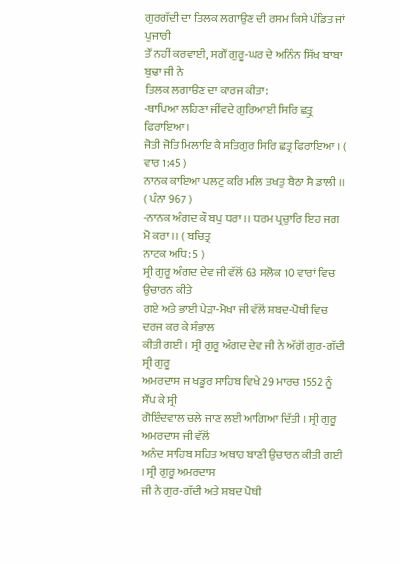ਗੁਰਗੱਦੀ ਦਾ ਤਿਲਕ ਲਗਾਉਣ ਦੀ ਰਸਮ ਕਿਸੇ ਪੰਡਿਤ ਜਾਂ ਪੁਜਾਰੀ
ਤੌਂ ਨਹੀਂ ਕਰਵਾਈ, ਸਗੌਂ ਗੁਰੂ-ਘਰ ਦੇ ਅਨਿੰਨ ਸਿੱਖ ਬਾਬਾ ਬੁਢਾ ਜੀ ਨੇ
ਤਿਲਕ ਲਗਾੳਣ ਦਾ ਕਾਰਜ ਕੀਤਾ:
-ਥਾਪਿਆ ਲਹਿਣਾ ਜੀਂਵਦੇ ਗੁਰਿਆਈ ਸਿਰਿ ਛਤ੍ਰੁ ਫਿਰਾਇਆ ।
ਜੋਤੀ ਜੋਤਿ ਮਿਲਾਇ ਕੈ ਸਤਿਗੁਰ ਸਿਰਿ ਛਤ੍ਰ ਫਿਰਾਇਆ । ( ਵਾਰ 1:45 )
ਨਾਨਕ ਕਾਇਆ ਪਲਟੁ ਕਰਿ ਮਲਿ ਤਖਤੁ ਬੈਠਾ ਸੈ ਡਾਲੀ ।। ( ਪੰਨਾ 967 )
-ਨਾਨਕ ਅੰਗਦ ਕੌ ਬਪੁ ਧਰਾ ।। ਧਰਮ ਪ੍ਰਚੁਾਰਿ ਇਹ ਜਗ ਮੋ ਕਰਾ ।। ( ਬਚਿਤ੍ਰ
ਨਾਟਕ ਅਧਿ: 5 )
ਸ੍ਰੀ ਗੁਰੂ ਅੰਗਦ ਦੇਵ ਜੀ ਵੱਲੋਂ 63 ਸਲੋਕ 10 ਵਾਰਾਂ ਵਿਚ ਉਚਾਰਨ ਕੀਤੇ
ਗਏ ਅਤੇ ਭਾਈ ਪੇੜਾ-ਮੋਖਾ ਜੀ ਵੱਲੋਂ ਸ਼ਬਦ-ਪੋਥੀ ਵਿਚ ਦਰਜ ਕਰ ਕੇ ਸੰਭਾਲ
ਕੀਤੀ ਗਈ । ਸ੍ਰੀ ਗੁਰੂ ਅੰਗਦ ਦੇਵ ਜੀ ਨੇ ਅੱਗੋਂ ਗੁਰ-ਗੱਦੀ ਸ੍ਰੀ ਗੁਰੂ
ਅਮਰਦਾਸ ਜ ਖਡੂਰ ਸਾਹਿਬ ਵਿਖੇ 29 ਮਾਰਚ 1552 ਨੂੰ ਸੌਂਪ ਕੇ ਸ੍ਰੀ
ਗੋਇੰਦਵਾਲ ਚਲੇ ਜਾਣ ਲਈ ਆਗਿਆ ਦਿੱਤੀ । ਸ੍ਰੀ ਗੁਰੂ ਅਮਰਦਾਸ ਜੀ ਵੱਲੋਂ
ਅਨੰਦ ਸਾਹਿਬ ਸਹਿਤ ਅਥਾਹ ਬਾਣੀ ਉਚਾਰਨ ਕੀਤੀ ਗਈ । ਸ੍ਰੀ ਗੁਰੂ ਅਮਰਦਾਸ
ਜੀ ਨੇ ਗੁਰ-ਗੱਦੀ ਅਤੇ ਸ਼ਬਦ ਪੋਥੀ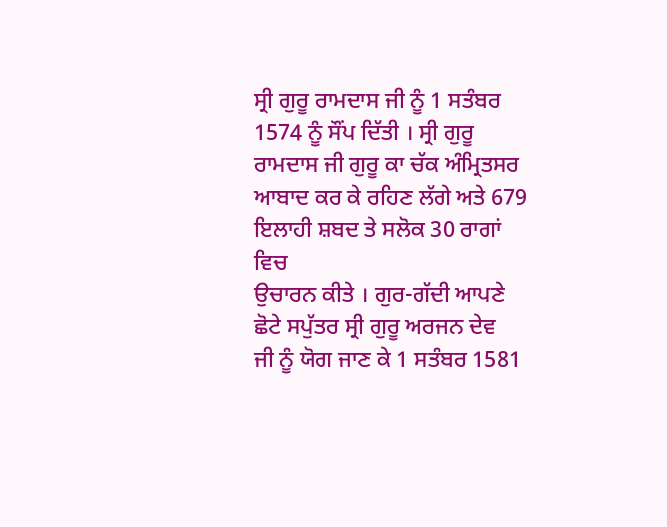ਸ੍ਰੀ ਗੁਰੂ ਰਾਮਦਾਸ ਜੀ ਨੂੰ 1 ਸਤੰਬਰ
1574 ਨੂੰ ਸੌਂਪ ਦਿੱਤੀ । ਸ੍ਰੀ ਗੁਰੂ ਰਾਮਦਾਸ ਜੀ ਗੁਰੂ ਕਾ ਚੱਕ ਅੰਮ੍ਰਿਤਸਰ
ਆਬਾਦ ਕਰ ਕੇ ਰਹਿਣ ਲੱਗੇ ਅਤੇ 679 ਇਲਾਹੀ ਸ਼ਬਦ ਤੇ ਸਲੋਕ 30 ਰਾਗਾਂ ਵਿਚ
ਉਚਾਰਨ ਕੀਤੇ । ਗੁਰ-ਗੱਦੀ ਆਪਣੇ ਛੋਟੇ ਸਪੁੱਤਰ ਸ੍ਰੀ ਗੁਰੂ ਅਰਜਨ ਦੇਵ
ਜੀ ਨੂੰ ਯੋਗ ਜਾਣ ਕੇ 1 ਸਤੰਬਰ 1581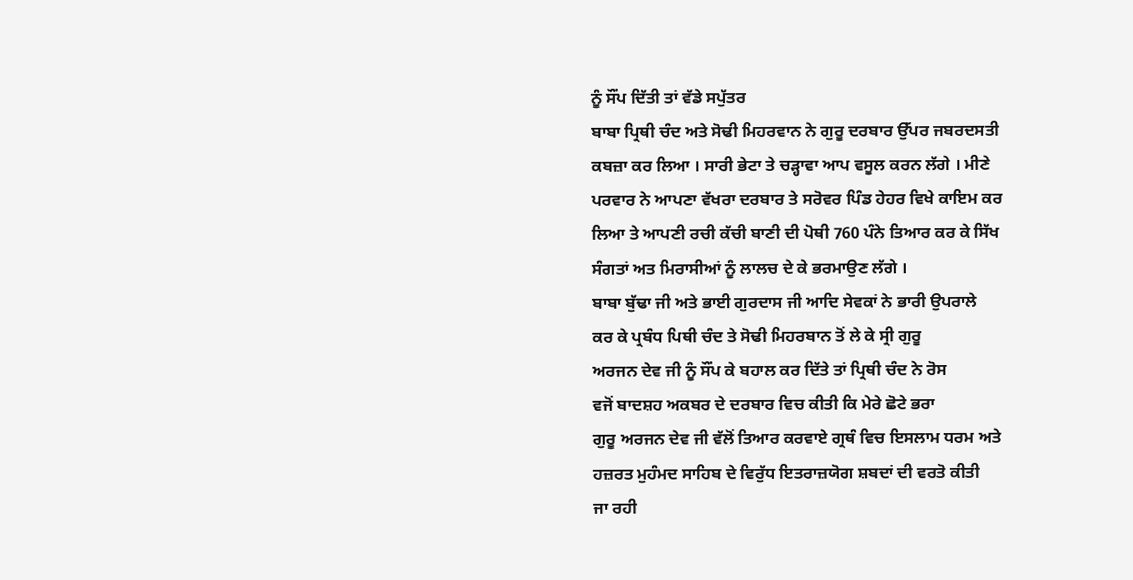ਨੂੰ ਸੌਂਪ ਦਿੱਤੀ ਤਾਂ ਵੱਡੇ ਸਪੁੱਤਰ
ਬਾਬਾ ਪ੍ਰਿਥੀ ਚੰਦ ਅਤੇ ਸੋਢੀ ਮਿਹਰਵਾਨ ਨੇ ਗੁਰੂ ਦਰਬਾਰ ਉੱਪਰ ਜਬਰਦਸਤੀ
ਕਬਜ਼ਾ ਕਰ ਲਿਆ । ਸਾਰੀ ਭੇਟਾ ਤੇ ਚੜ੍ਹਾਵਾ ਆਪ ਵਸੂਲ ਕਰਨ ਲੱਗੇ । ਮੀਣੇ
ਪਰਵਾਰ ਨੇ ਆਪਣਾ ਵੱਖਰਾ ਦਰਬਾਰ ਤੇ ਸਰੋਵਰ ਪਿੰਡ ਹੇਹਰ ਵਿਖੇ ਕਾਇਮ ਕਰ
ਲਿਆ ਤੇ ਆਪਣੀ ਰਚੀ ਕੱਚੀ ਬਾਣੀ ਦੀ ਪੋਥੀ 760 ਪੰਨੇ ਤਿਆਰ ਕਰ ਕੇ ਸਿੱਖ
ਸੰਗਤਾਂ ਅਤ ਮਿਰਾਸੀਆਂ ਨੂੰ ਲਾਲਚ ਦੇ ਕੇ ਭਰਮਾਉਣ ਲੱਗੇ ।
ਬਾਬਾ ਬੁੱਢਾ ਜੀ ਅਤੇ ਭਾਈ ਗੁਰਦਾਸ ਜੀ ਆਦਿ ਸੇਵਕਾਂ ਨੇ ਭਾਰੀ ਉਪਰਾਲੇ
ਕਰ ਕੇ ਪ੍ਰਬੰਧ ਪਿਥੀ ਚੰਦ ਤੇ ਸੋਢੀ ਮਿਹਰਬਾਨ ਤੋਂ ਲੇ ਕੇ ਸ੍ਰੀ ਗੁਰੂ
ਅਰਜਨ ਦੇਵ ਜੀ ਨੂੰ ਸੌਂਪ ਕੇ ਬਹਾਲ ਕਰ ਦਿੱਤੇ ਤਾਂ ਪ੍ਰਿਥੀ ਚੰਦ ਨੇ ਰੋਸ
ਵਜੋਂ ਬਾਦਸ਼ਹ ਅਕਬਰ ਦੇ ਦਰਬਾਰ ਵਿਚ ਕੀਤੀ ਕਿ ਮੇਰੇ ਛੋਟੇ ਭਰਾ
ਗੁਰੂ ਅਰਜਨ ਦੇਵ ਜੀ ਵੱਲੋਂ ਤਿਆਰ ਕਰਵਾਏ ਗ੍ਰਥੰ ਵਿਚ ਇਸਲਾਮ ਧਰਮ ਅਤੇ
ਹਜ਼ਰਤ ਮੁਹੰਮਦ ਸਾਹਿਬ ਦੇ ਵਿਰੁੱਧ ਇਤਰਾਜ਼ਯੋਗ ਸ਼ਬਦਾਂ ਦੀ ਵਰਤੋ ਕੀਤੀ
ਜਾ ਰਹੀ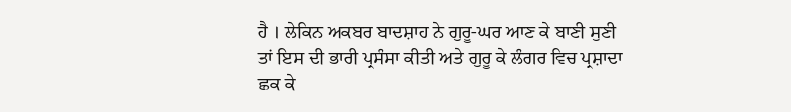ਹੈ । ਲੇਕਿਨ ਅਕਬਰ ਬਾਦਸ਼ਾਹ ਨੇ ਗੁਰੂ-ਘਰ ਆਣ ਕੇ ਬਾਣੀ ਸੁਣੀ
ਤਾਂ ਇਸ ਦੀ ਭਾਰੀ ਪ੍ਰਸੰਸਾ ਕੀਤੀ ਅਤੇ ਗੁਰੂ ਕੇ ਲੰਗਰ ਵਿਚ ਪ੍ਰਸ਼ਾਦਾ
ਛਕ ਕੇ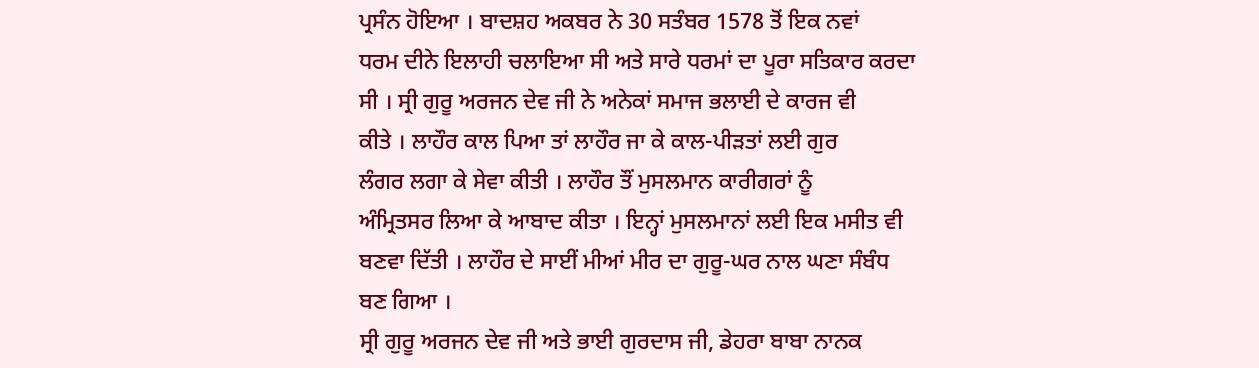ਪ੍ਰਸੰਨ ਹੋਇਆ । ਬਾਦਸ਼ਹ ਅਕਬਰ ਨੇ 30 ਸਤੰਬਰ 1578 ਤੋਂ ਇਕ ਨਵਾਂ
ਧਰਮ ਦੀਨੇ ਇਲਾਹੀ ਚਲਾਇਆ ਸੀ ਅਤੇ ਸਾਰੇ ਧਰਮਾਂ ਦਾ ਪੂਰਾ ਸਤਿਕਾਰ ਕਰਦਾ
ਸੀ । ਸ੍ਰੀ ਗੁਰੂ ਅਰਜਨ ਦੇਵ ਜੀ ਨੇ ਅਨੇਕਾਂ ਸਮਾਜ ਭਲਾਈ ਦੇ ਕਾਰਜ ਵੀ
ਕੀਤੇ । ਲਾਹੌਰ ਕਾਲ ਪਿਆ ਤਾਂ ਲਾਹੌਰ ਜਾ ਕੇ ਕਾਲ-ਪੀੜਤਾਂ ਲਈ ਗੁਰ
ਲੰਗਰ ਲਗਾ ਕੇ ਸੇਵਾ ਕੀਤੀ । ਲਾਹੌਰ ਤੌਂ ਮੁਸਲਮਾਨ ਕਾਰੀਗਰਾਂ ਨੂੰ
ਅੰਮ੍ਰਿਤਸਰ ਲਿਆ ਕੇ ਆਬਾਦ ਕੀਤਾ । ਇਨ੍ਹਾਂ ਮੁਸਲਮਾਨਾਂ ਲਈ ਇਕ ਮਸੀਤ ਵੀ
ਬਣਵਾ ਦਿੱਤੀ । ਲਾਹੌਰ ਦੇ ਸਾਈਂ ਮੀਆਂ ਮੀਰ ਦਾ ਗੁਰੂ-ਘਰ ਨਾਲ ਘਣਾ ਸੰਬੰਧ
ਬਣ ਗਿਆ ।
ਸ੍ਰੀ ਗੁਰੂ ਅਰਜਨ ਦੇਵ ਜੀ ਅਤੇ ਭਾਈ ਗੁਰਦਾਸ ਜੀ, ਡੇਹਰਾ ਬਾਬਾ ਨਾਨਕ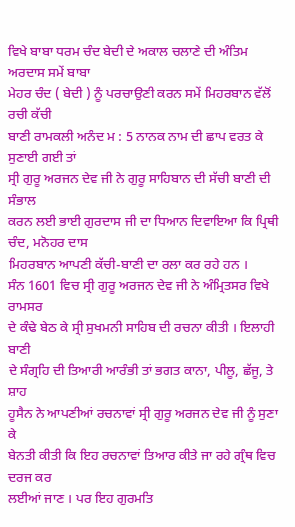ਵਿਖੇ ਬਾਬਾ ਧਰਮ ਚੰਦ ਬੇਦੀ ਦੇ ਅਕਾਲ ਚਲਾਣੇ ਦੀ ਅੰਤਿਮ ਅਰਦਾਸ ਸਮੇਂ ਬਾਬਾ
ਮੇਹਰ ਚੰਦ ( ਬੇਦੀ ) ਨੂੰ ਪਰਚਾਉਣੀ ਕਰਨ ਸਮੇਂ ਮਿਹਰਬਾਨ ਵੱਲੋਂ ਰਚੀ ਕੱਚੀ
ਬਾਣੀ ਰਾਮਕਲੀ ਅਨੰਦ ਮ : 5 ਨਾਨਕ ਨਾਮ ਦੀ ਛਾਪ ਵਰਤ ਕੇ ਸੁਣਾਈ ਗਈ ਤਾਂ
ਸ੍ਰੀ ਗੁਰੂ ਅਰਜਨ ਦੇਵ ਜੀ ਨੇ ਗੁਰੂ ਸਾਹਿਬਾਨ ਦੀ ਸੱਚੀ ਬਾਣੀ ਦੀ ਸੰਭਾਲ
ਕਰਨ ਲਈ ਭਾਈ ਗੁਰਦਾਸ ਜੀ ਦਾ ਧਿਆਨ ਦਿਵਾਇਆ ਕਿ ਪ੍ਰਿਥੀ ਚੰਦ, ਮਨੋਹਰ ਦਾਸ
ਮਿਹਰਬਾਨ ਆਪਣੀ ਕੱਚੀ-ਬਾਣੀ ਦਾ ਰਲਾ ਕਰ ਰਹੇ ਹਨ ।
ਸੰਨ 1601 ਵਿਚ ਸ੍ਰੀ ਗੁਰੂ ਅਰਜਨ ਦੇਵ ਜੀ ਨੇ ਅੰਮ੍ਰਿਤਸਰ ਵਿਖੇ ਰਾਮਸਰ
ਦੇ ਕੰਢੇ ਬੇਠ ਕੇ ਸ੍ਰੀ ਸੁਖਮਨੀ ਸਾਹਿਬ ਦੀ ਰਚਨਾ ਕੀਤੀ । ਇਲਾਹੀ ਬਾਣੀ
ਦੇ ਸੰਗ੍ਰਹਿ ਦੀ ਤਿਆਰੀ ਆਰੰਭੀ ਤਾਂ ਭਗਤ ਕਾਨਾ, ਪੀਲੂ, ਛੱਜੂ, ਤੇ ਸ਼ਾਹ
ਹੂਸੈਨ ਨੇ ਆਪਣੀਆਂ ਰਚਨਾਵਾਂ ਸ੍ਰੀ ਗੁਰੂ ਅਰਜਨ ਦੇਵ ਜੀ ਨੂੰ ਸੁਣਾ ਕੇ
ਬੇਨਤੀ ਕੀਤੀ ਕਿ ਇਹ ਰਚਨਾਵਾਂ ਤਿਆਰ ਕੀਤੇ ਜਾ ਰਹੇ ਗ੍ਰੰਥ ਵਿਚ ਦਰਜ ਕਰ
ਲਈਆਂ ਜਾਣ । ਪਰ ਇਹ ਗੁਰਮਤਿ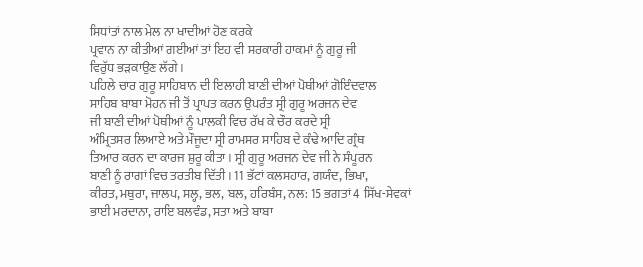ਸਿਧਾਂਤਾਂ ਨਾਲ ਮੇਲ ਨਾ ਖਾਦੀਆਂ ਹੋਣ ਕਰਕੇ
ਪ੍ਰਵਾਨ ਨਾ ਕੀਤੀਆਂ ਗਈਆਂ ਤਾਂ ਇਹ ਵੀ ਸਰਕਾਰੀ ਹਾਕਮਾਂ ਨੂੰ ਗੁਰੂ ਜੀ
ਵਿਰੁੱਧ ਭੜਕਾਉਣ ਲੱਗੇ ।
ਪਹਿਲੇ ਚਾਰ ਗੁਰੂ ਸਾਹਿਬਾਨ ਦੀ ਇਲਾਹੀ ਬਾਣੀ ਦੀਆਂ ਪੋਥੀਆਂ ਗੋਇੰਦਵਾਲ
ਸਾਹਿਬ ਬਾਬਾ ਮੋਹਨ ਜੀ ਤੋਂ ਪ੍ਰਾਪਤ ਕਰਨ ਉਪਰੰਤ ਸ੍ਰੀ ਗੁਰੂ ਅਰਜਨ ਦੇਵ
ਜੀ ਬਾਣੀ ਦੀਆਂ ਪੋਥੀਆਂ ਨੂੰ ਪਾਲਕੀ ਵਿਚ ਰੱਖ ਕੇ ਚੌਰ ਕਰਦੇ ਸ੍ਰੀ
ਅੰਮ੍ਰਿਤਸਰ ਲਿਆਏ ਅਤੇ ਮੌਜੂਦਾ ਸ੍ਰੀ ਰਾਮਸਰ ਸਾਹਿਬ ਦੇ ਕੰਢੇ ਆਦਿ ਗ੍ਰੰਥ
ਤਿਆਰ ਕਰਨ ਦਾ ਕਾਰਜ ਸ਼ੁਰੂ ਕੀਤਾ । ਸ੍ਰੀ ਗੁਰੂ ਅਰਜਨ ਦੇਵ ਜੀ ਨੇ ਸੰਪੂਰਨ
ਬਾਣੀ ਨੂੰ ਰਾਗਾਂ ਵਿਚ ਤਰਤੀਬ ਦਿੱਤੀ । 11 ਭੱਟਾਂ ਕਲਸਹਾਰ, ਗਯੰਦ, ਭਿਖਾ,
ਕੀਰਤ, ਮਥੁਰਾ, ਜਾਲਪ, ਸਲ੍ਹ, ਭਲ, ਬਲ, ਹਰਿਬੰਸ, ਨਲ: 15 ਭਗਤਾਂ 4 ਸਿੱਖ-ਸੇਵਕਾਂ
ਭਾਈ ਮਰਦਾਨਾ, ਰਾਇ ਬਲਵੰਡ, ਸਤਾ ਅਤੇ ਬਾਬਾ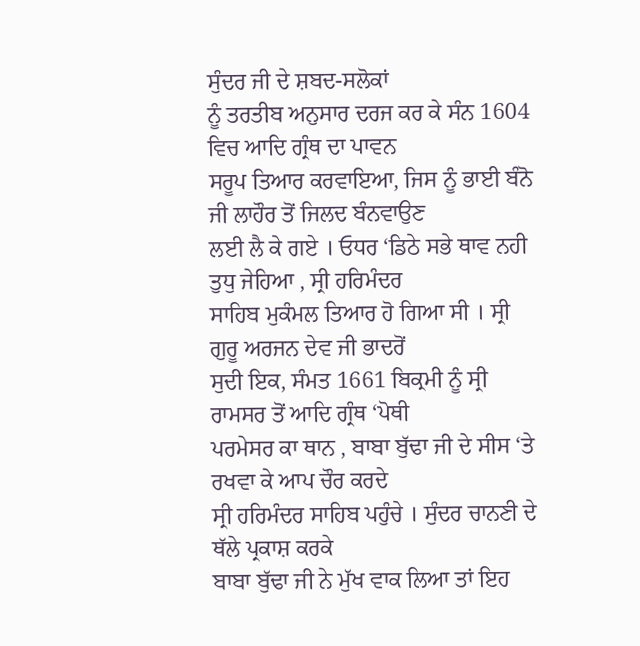ਸੁੰਦਰ ਜੀ ਦੇ ਸ਼ਬਦ-ਸਲੋਕਾਂ
ਨੂੰ ਤਰਤੀਬ ਅਨੁਸਾਰ ਦਰਜ ਕਰ ਕੇ ਸੰਨ 1604 ਵਿਚ ਆਦਿ ਗ੍ਰੰਥ ਦਾ ਪਾਵਨ
ਸਰੂਪ ਤਿਆਰ ਕਰਵਾਇਆ, ਜਿਸ ਨੂੰ ਭਾਈ ਬੰਨੋ ਜੀ ਲਾਹੌਰ ਤੋਂ ਜਿਲਦ ਬੰਨਵਾਉਣ
ਲਈ ਲੈ ਕੇ ਗਏ । ਓਧਰ ‘ਡਿਠੇ ਸਭੇ ਥਾਵ ਨਹੀ ਤੁਧੁ ਜੇਹਿਆ , ਸ੍ਰੀ ਹਰਿਮੰਦਰ
ਸਾਹਿਬ ਮੁਕੰਮਲ ਤਿਆਰ ਹੋ ਗਿਆ ਸੀ । ਸ੍ਰੀ ਗੁਰੂ ਅਰਜਨ ਦੇਵ ਜੀ ਭਾਦਰੋਂ
ਸੁਦੀ ਇਕ, ਸੰਮਤ 1661 ਬਿਕ੍ਰਮੀ ਨੂੰ ਸ੍ਰੀ ਰਾਮਸਰ ਤੋਂ ਆਦਿ ਗ੍ਰੰਥ ‘ਪੋਥੀ
ਪਰਮੇਸਰ ਕਾ ਥਾਨ , ਬਾਬਾ ਬੁੱਢਾ ਜੀ ਦੇ ਸੀਸ ‘ਤੇ ਰਖਵਾ ਕੇ ਆਪ ਚੌਰ ਕਰਦੇ
ਸ੍ਰੀ ਹਰਿਮੰਦਰ ਸਾਹਿਬ ਪਹੁੰਚੇ । ਸੁੰਦਰ ਚਾਨਣੀ ਦੇ ਥੱਲੇ ਪ੍ਰਕਾਸ਼ ਕਰਕੇ
ਬਾਬਾ ਬੁੱਢਾ ਜੀ ਨੇ ਮੁੱਖ ਵਾਕ ਲਿਆ ਤਾਂ ਇਹ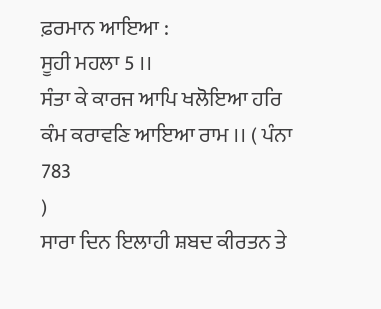ਫ਼ਰਮਾਨ ਆਇਆ :
ਸੂਹੀ ਮਹਲਾ 5 ।।
ਸੰਤਾ ਕੇ ਕਾਰਜ ਆਪਿ ਖਲੋਇਆ ਹਰਿ ਕੰਮ ਕਰਾਵਣਿ ਆਇਆ ਰਾਮ ।। ( ਪੰਨਾ 783
)
ਸਾਰਾ ਦਿਨ ਇਲਾਹੀ ਸ਼ਬਦ ਕੀਰਤਨ ਤੇ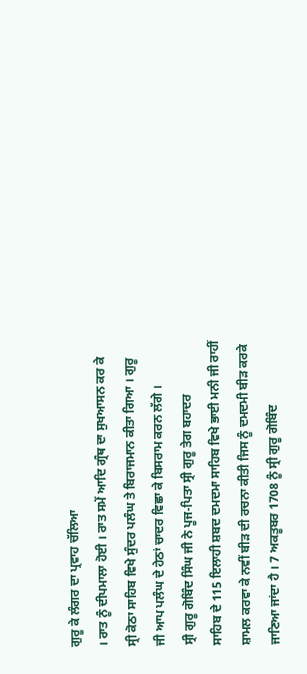ਗੁਰੂ ਕੇ ਲੰਗਰ ਦਾ ਪ੍ਰਵਾਹ ਚੱਲਿਆ
। ਰਾਤ ਨੂੰ ਦੀਪਮਾਲਾ ਹੋਈ । ਰਾਤ ਸਮੇਂ ਆਦਿ ਗ੍ਰੰਥ ਦਾ ਸੁਖਆਸਨ ਕਰ ਕੇ
ਸ੍ਰੀ ਕੋਠਾ ਸਾਹਿਬ ਵਿਖੇ ਸੁੰਦਰ ਪਲੰਘ ਤੇ ਬਿਰਾਜਮਾਨ ਕੀਤਾ ਗਿਆ । ਗੁਰੂ
ਜੀ ਆਪ ਪਲੰਘ ਦੇ ਹੇਠਾਂ ਚਾਦਰ ਵਿਛਾ ਕੇ ਬਿਸਰਾਮ ਕਰਨ ਲੱਗੇ ।
ਸ੍ਰੀ ਗੁਰੂ ਗੋਬਿੰਦ ਸਿੰਘ ਜੀ ਨੇ ਪੂਜ-ਪਿਤਾ ਸ੍ਰੀ ਗੁਰੂ ਤੇਗ ਬਹਾਦਰ
ਸਾਹਿਬ ਦੇ 115 ਇਲਾਹੀ ਸ਼ਬਦ ਦਮਦਮਾ ਸਾਹਿਬ ਵਿਖੇ ਭਾਈ ਮਨੀ ਜੀ ਰਾਹੀਂ
ਸ਼ਾਮਲ ਕਰਵਾ ਕੇ ਨਵੀਂ ਬੀੜ ਦੀ ਰਚਨਾ ਕੀਤੀ ਜਿਸ ਨੂੰ ਦਮਦਮੀ ਬੀੜ ਕਰਕੇ
ਜਾਣਿਆ ਜਾਂਦਾ ਹੈ । 7 ਅਕਤੂਬਰ 1708 ਨੂੰ ਸ੍ਰੀ ਗੁਰੂ ਗੋਬਿੰਦ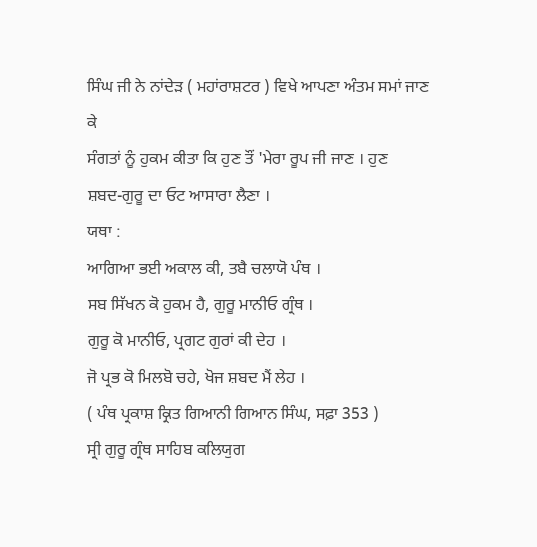ਸਿੰਘ ਜੀ ਨੇ ਨਾਂਦੇੜ ( ਮਹਾਂਰਾਸ਼ਟਰ ) ਵਿਖੇ ਆਪਣਾ ਅੰਤਮ ਸਮਾਂ ਜਾਣ ਕੇ
ਸੰਗਤਾਂ ਨੂੰ ਹੁਕਮ ਕੀਤਾ ਕਿ ਹੁਣ ਤੌਂ 'ਮੇਰਾ ਰੂਪ ਜੀ ਜਾਣ । ਹੁਣ
ਸ਼ਬਦ-ਗੁਰੂ ਦਾ ਓਟ ਆਸਾਰਾ ਲੈਣਾ ।
ਯਥਾ :
ਆਗਿਆ ਭਈ ਅਕਾਲ ਕੀ, ਤਬੈ ਚਲਾਯੋ ਪੰਥ ।
ਸਬ ਸਿੱਖਨ ਕੋ ਹੁਕਮ ਹੈ, ਗੁਰੂ ਮਾਨੀਓ ਗ੍ਰੰਥ ।
ਗੁਰੂ ਕੋ ਮਾਨੀਓ, ਪ੍ਰਗਟ ਗੁਰਾਂ ਕੀ ਦੇਹ ।
ਜੋ ਪ੍ਰਭ ਕੋ ਮਿਲਬੋ ਚਹੇ, ਖੋਜ ਸ਼ਬਦ ਮੈਂ ਲੇਹ ।
( ਪੰਥ ਪ੍ਰਕਾਸ਼ ਕ੍ਰਿਤ ਗਿਆਨੀ ਗਿਆਨ ਸਿੰਘ, ਸਫ਼ਾ 353 )
ਸ੍ਰੀ ਗੁਰੂ ਗ੍ਰੰਥ ਸਾਹਿਬ ਕਲਿਯੁਗ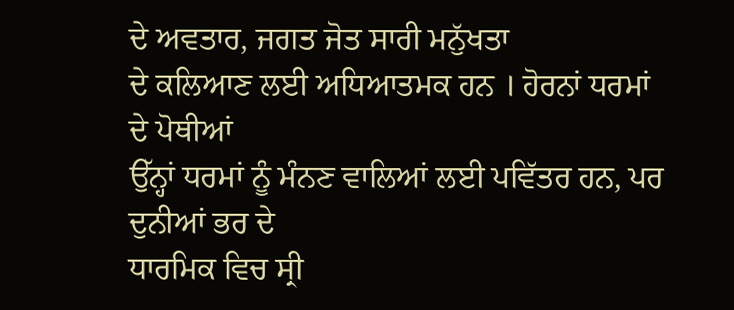ਦੇ ਅਵਤਾਰ, ਜਗਤ ਜੋਤ ਸਾਰੀ ਮਨੁੱਖਤਾ
ਦੇ ਕਲਿਆਣ ਲਈ ਅਧਿਆਤਮਕ ਹਨ । ਹੋਰਨਾਂ ਧਰਮਾਂ ਦੇ ਪੋਥੀਆਂ
ਉੱਨ੍ਹਾਂ ਧਰਮਾਂ ਨੂੰ ਮੰਨਣ ਵਾਲਿਆਂ ਲਈ ਪਵਿੱਤਰ ਹਨ, ਪਰ ਦੁਨੀਆਂ ਭਰ ਦੇ
ਧਾਰਮਿਕ ਵਿਚ ਸ੍ਰੀ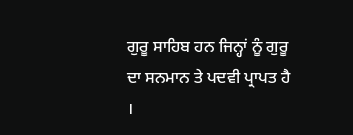ਗੁਰੂ ਸਾਹਿਬ ਹਨ ਜਿਨ੍ਹਾਂ ਨੂੰ ਗੁਰੂ
ਦਾ ਸਨਮਾਨ ਤੇ ਪਦਵੀ ਪ੍ਰਾਪਤ ਹੈ ।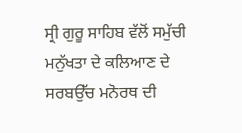ਸ੍ਰੀ ਗੁਰੂ ਸਾਹਿਬ ਵੱਲੋਂ ਸਮੁੱਚੀ
ਮਨੁੱਖਤਾ ਦੇ ਕਲਿਆਣ ਦੇ ਸਰਬਉੱਚ ਮਨੋਰਥ ਦੀ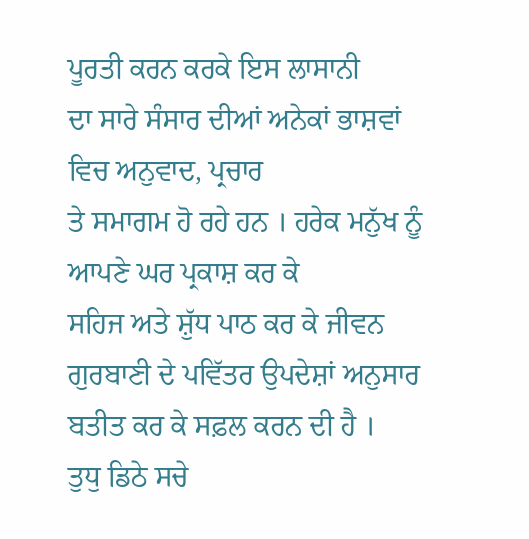ਪੂਰਤੀ ਕਰਨ ਕਰਕੇ ਇਸ ਲਾਸਾਨੀ
ਦਾ ਸਾਰੇ ਸੰਸਾਰ ਦੀਆਂ ਅਨੇਕਾਂ ਭਾਸ਼ਵਾਂ ਵਿਚ ਅਨੁਵਾਦ, ਪ੍ਰਚਾਰ
ਤੇ ਸਮਾਗਮ ਹੋ ਰਹੇ ਹਨ । ਹਰੇਕ ਮਨੁੱਖ ਨੂੰ ਆਪਣੇ ਘਰ ਪ੍ਰਕਾਸ਼ ਕਰ ਕੇ
ਸਹਿਜ ਅਤੇ ਸ਼ੁੱਧ ਪਾਠ ਕਰ ਕੇ ਜੀਵਨ ਗੁਰਬਾਣੀ ਦੇ ਪਵਿੱਤਰ ਉਪਦੇਸ਼ਾਂ ਅਨੁਸਾਰ
ਬਤੀਤ ਕਰ ਕੇ ਸਫ਼ਲ ਕਰਨ ਦੀ ਹੈ ।
ਤੁਧੁ ਡਿਠੇ ਸਚੇ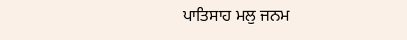ਪਾਤਿਸਾਹ ਮਲੁ ਜਨਮ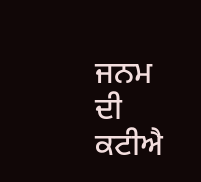ਜਨਮ ਦੀ ਕਟੀਐ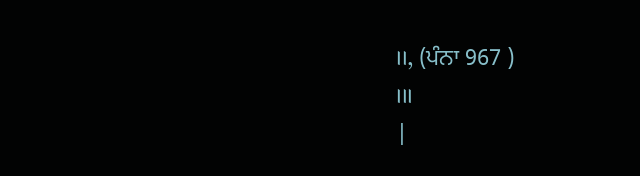।।, (ਪੰਨਾ 967 )
।।।
|